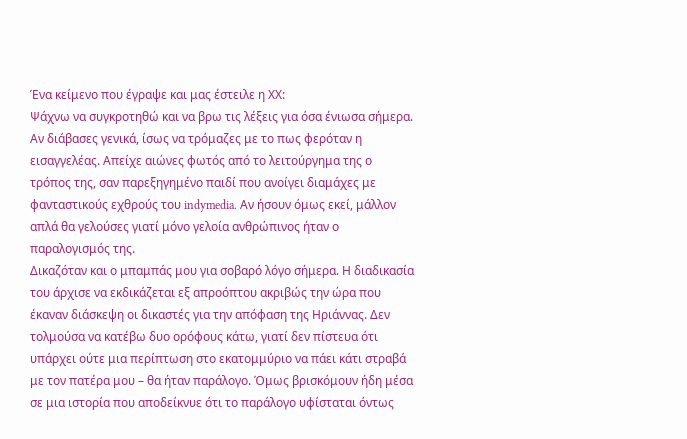Ένα κείμενο που έγραψε και μας έστειλε η ΧΧ:
Ψάχνω να συγκροτηθώ και να βρω τις λέξεις για όσα ένιωσα σήμερα.
Αν διάβασες γενικά, ίσως να τρόμαζες με το πως φερόταν η εισαγγελέας. Απείχε αιώνες φωτός από το λειτούργημα της ο τρόπος της, σαν παρεξηγημένο παιδί που ανοίγει διαμάχες με φανταστικούς εχθρούς του indymedia. Αν ήσουν όμως εκεί, μάλλον απλά θα γελούσες γιατί μόνο γελοία ανθρώπινος ήταν ο παραλογισμός της.
Δικαζόταν και ο μπαμπάς μου για σοβαρό λόγο σήμερα. Η διαδικασία του άρχισε να εκδικάζεται εξ απροόπτου ακριβώς την ώρα που έκαναν διάσκεψη οι δικαστές για την απόφαση της Ηριάννας. Δεν τολμούσα να κατέβω δυο ορόφους κάτω, γιατί δεν πίστευα ότι υπάρχει ούτε μια περίπτωση στο εκατομμύριο να πάει κάτι στραβά με τον πατέρα μου – θα ήταν παράλογο. Όμως βρισκόμουν ήδη μέσα σε μια ιστορία που αποδείκνυε ότι το παράλογο υφίσταται όντως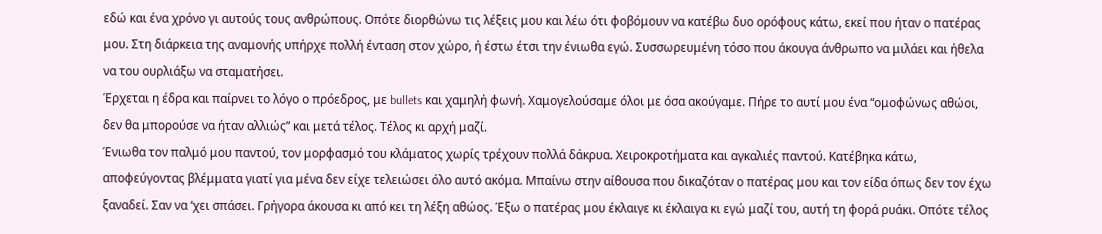εδώ και ένα χρόνο γι αυτούς τους ανθρώπους. Οπότε διορθώνω τις λέξεις μου και λέω ότι φοβόμουν να κατέβω δυο ορόφους κάτω, εκεί που ήταν ο πατέρας μου. Στη διάρκεια της αναμονής υπήρχε πολλή ένταση στον χώρο, ή έστω έτσι την ένιωθα εγώ. Συσσωρευμένη τόσο που άκουγα άνθρωπο να μιλάει και ήθελα να του ουρλιάξω να σταματήσει.
Έρχεται η έδρα και παίρνει το λόγο ο πρόεδρος, με bullets και χαμηλή φωνή. Χαμογελούσαμε όλοι με όσα ακούγαμε. Πήρε το αυτί μου ένα “ομοφώνως αθώοι, δεν θα μπορούσε να ήταν αλλιώς” και μετά τέλος. Τέλος κι αρχή μαζί.
Ένιωθα τον παλμό μου παντού, τον μορφασμό του κλάματος χωρίς τρέχουν πολλά δάκρυα. Χειροκροτήματα και αγκαλιές παντού. Κατέβηκα κάτω, αποφεύγοντας βλέμματα γιατί για μένα δεν είχε τελειώσει όλο αυτό ακόμα. Μπαίνω στην αίθουσα που δικαζόταν ο πατέρας μου και τον είδα όπως δεν τον έχω ξαναδεί. Σαν να ‘χει σπάσει. Γρήγορα άκουσα κι από κει τη λέξη αθώος. Έξω ο πατέρας μου έκλαιγε κι έκλαιγα κι εγώ μαζί του, αυτή τη φορά ρυάκι. Οπότε τέλος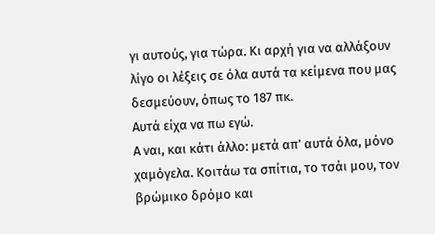γι αυτούς, για τώρα. Κι αρχή για να αλλάξουν λίγο οι λέξεις σε όλα αυτά τα κείμενα που μας δεσμεύουν, όπως το 187 πκ.
Αυτά είχα να πω εγώ.
Α ναι, και κάτι άλλο: μετά απ’ αυτά όλα, μόνο χαμόγελα. Κοιτάω τα σπίτια, το τσάι μου, τον βρώμικο δρόμο και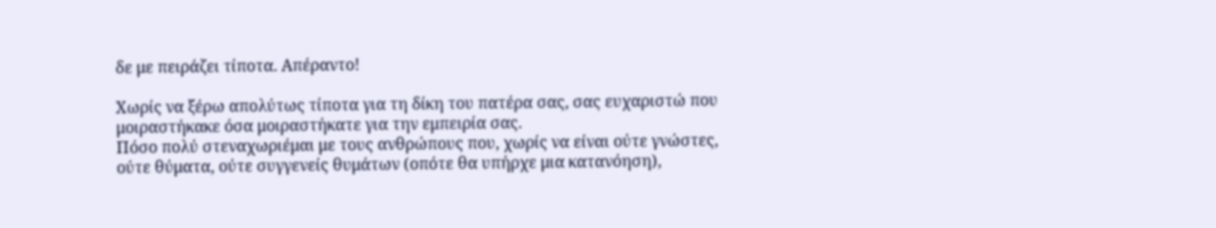δε με πειράζει τίποτα. Απέραντο!

Χωρίς να ξέρω απολύτως τίποτα για τη δίκη του πατέρα σας, σας ευχαριστώ που μοιραστήκακε όσα μοιραστήκατε για την εμπειρία σας.
Πόσο πολύ στεναχωριέμαι με τους ανθρώπους που, χωρίς να είναι ούτε γνώστες, ούτε θύματα, ούτε συγγενείς θυμάτων (οπότε θα υπήρχε μια κατανόηση),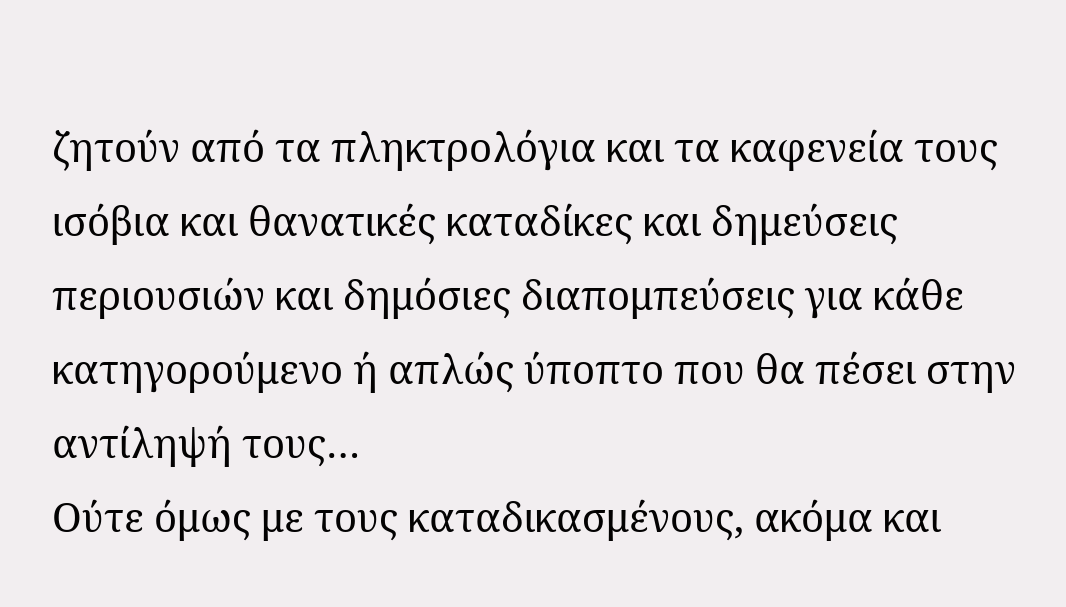ζητούν από τα πληκτρολόγια και τα καφενεία τους ισόβια και θανατικές καταδίκες και δημεύσεις περιουσιών και δημόσιες διαπομπεύσεις για κάθε κατηγορούμενο ή απλώς ύποπτο που θα πέσει στην αντίληψή τους…
Ούτε όμως με τους καταδικασμένους, ακόμα και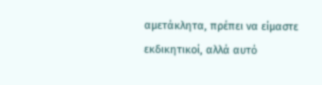αμετάκλητα, πρέπει να είμαστε εκδικητικοί, αλλά αυτό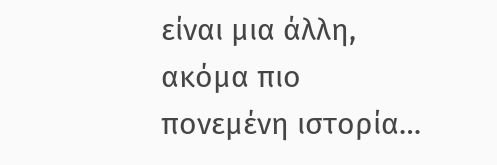είναι μια άλλη, ακόμα πιο πονεμένη ιστορία…